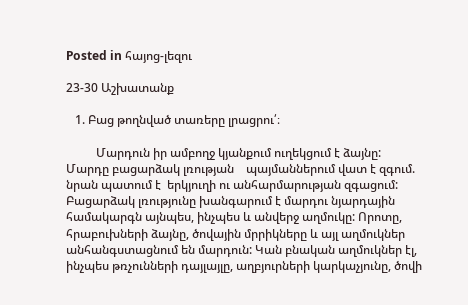Posted in հայոց-լեզու

23-30 Աշխատանք

   1. Բաց թողնված տառերը լրացրու՛։

          Մարդուն իր ամբողջ կյանքում ուղեկցում է ձայնը: Մարդը բացարձակ լռության    պայմաններում վատ է զգում. նրան պատում է  երկյուղի ու անհարմարության զգացում: Բացարձակ լռությունը խանգարում է մարդու նյարդային համակարգն այնպես, ինչպես և անվերջ աղմուկը: Որոտը, հրաբուխների ձայնը, ծովային մրրիկները և այլ աղմուկներ անհանգստացնում են մարդուն: Կան բնական աղմուկներ էլ, ինչպես թռչունների դայլայլը, աղբյուրների կարկաչյունը, ծովի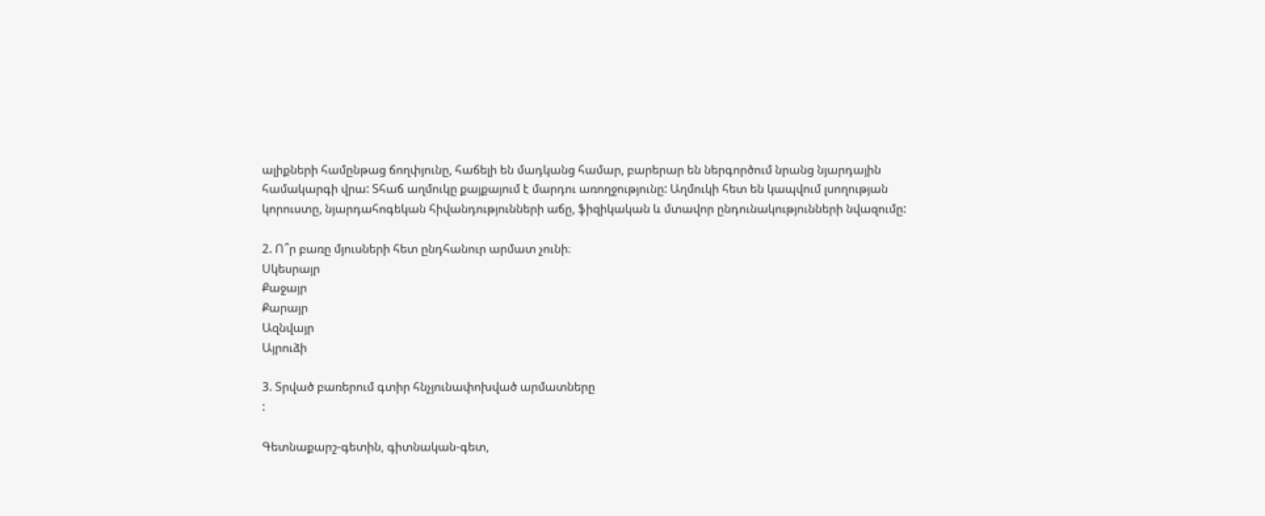ալիքների համընթաց ճողփյունը, հաճելի են մադկանց համար, բարերար են ներգործում նրանց նյարդային համակարգի վրա: Տհաճ աղմուկը քայքայում է մարդու առողջությունը: Աղմուկի հետ են կապվում լսողության կորուստը, նյարդահոգեկան հիվանդությունների աճը, ֆիզիկական և մտավոր ընդունակությունների նվազումը:

2. Ո՞ր բառը մյուսների հետ ընդհանուր արմատ չունի։
Սկեսրայր
Քաջայր
Քարայր
Ազնվայր
Այրուձի

3. Տրված բառերում գտիր հնչյունափոխված արմատները
:

Գետնաքարշ-գետին, գիտնական-գետ,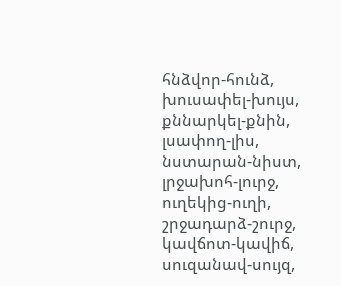հնձվոր-հունձ, խուսափել-խույս, քննարկել-քնին, լսափող-լիս, նստարան-նիստ, լրջախոհ-լուրջ,  ուղեկից-ուղի, շրջադարձ-շուրջ, կավճոտ-կավիճ, սուզանավ-սույզ,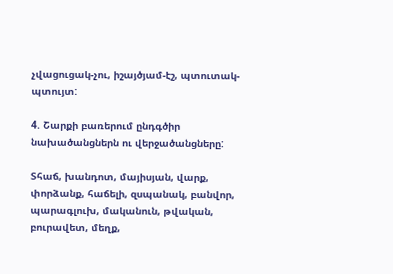չվացուցակ-չու, իշայծյամ-էշ, պտուտակ-պտույտ:

4. Շարքի բառերում ընդգծիր նախածանցներն ու վերջածանցները:

Տհաճ, խանդոտ, մայիսյան, վարք, փորձանք, հաճելի, զսպանակ, բանվոր, պարագլուխ, մականուն, թվական, բուրավետ, մեղք,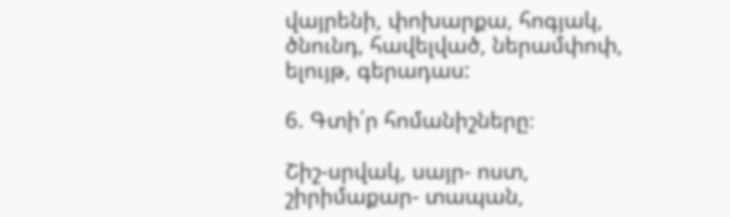վայրենի, փոխարքա, հոգյակ, ծնունդ, հավելված, ներամփոփ, ելույթ, գերադաս:

6. Գտի՛ր հոմանիշները։

Շիշ-սրվակ, սայր- ոստ, շիրիմաքար- տապան,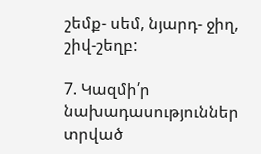շեմք- սեմ, նյարդ- ջիղ, շիվ-շեղբ:

7. Կազմի՛ր նախադասություններ տրված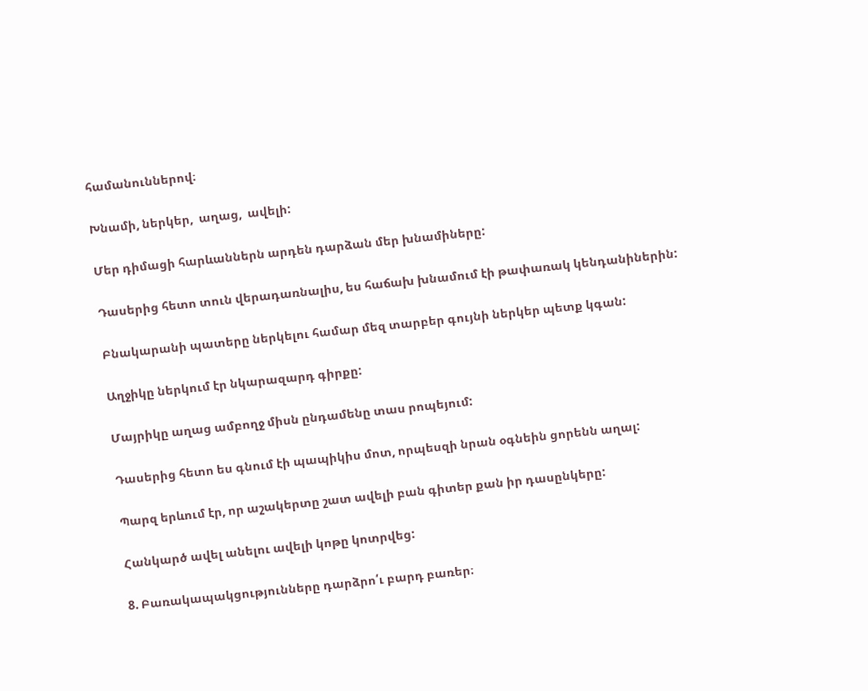համանուններով։

Խնամի, ներկեր,  աղաց,  ավելի:

Մեր դիմացի հարևաններն արդեն դարձան մեր խնամիները:

Դասերից հետո տուն վերադառնալիս, ես հաճախ խնամում էի թափառակ կենդանիներին:

Բնակարանի պատերը ներկելու համար մեզ տարբեր գույնի ներկեր պետք կգան:

Աղջիկը ներկում էր նկարազարդ գիրքը:

Մայրիկը աղաց ամբողջ միսն ընդամենը տաս րոպեյում:

Դասերից հետո ես գնում էի պապիկիս մոտ, որպեսզի նրան օգնեին ցորենն աղալ:

Պարզ երևում էր, որ աշակերտը շատ ավելի բան գիտեր քան իր դասընկերը:

Հանկարծ ավել անելու ավելի կոթը կոտրվեց:

8. Բառակապակցությունները դարձրո՛ւ բարդ բառեր։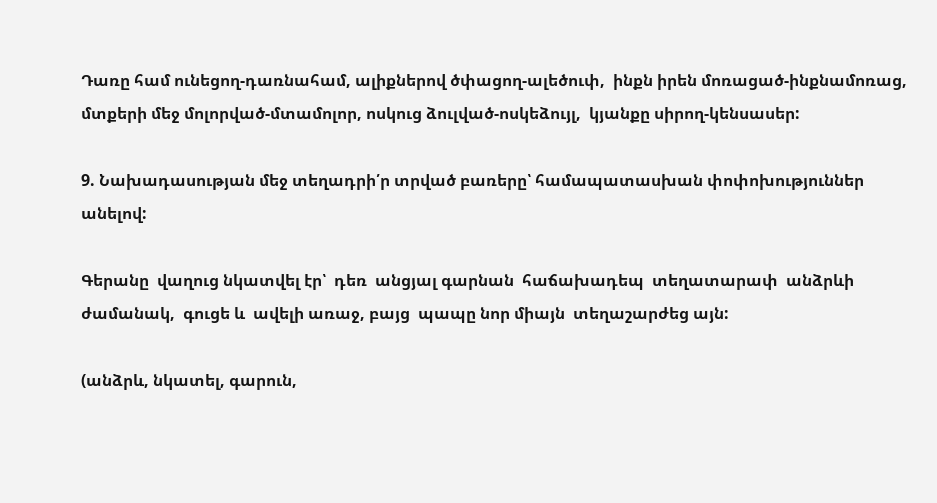Դառը համ ունեցող-դառնահամ, ալիքներով ծփացող-ալեծուփ,  ինքն իրեն մոռացած-ինքնամոռաց, մտքերի մեջ մոլորված-մտամոլոր, ոսկուց ձուլված-ոսկեձույլ,  կյանքը սիրող-կենսասեր:

9. Նախադասության մեջ տեղադրի՛ր տրված բառերը՝ համապատասխան փոփոխություններ  անելով:

Գերանը  վաղուց նկատվել էր՝  դեռ  անցյալ գարնան  հաճախադեպ  տեղատարափ  անձրևի   ժամանակ,  գուցե և  ավելի առաջ, բայց  պապը նոր միայն  տեղաշարժեց այն:

(անձրև, նկատել, գարուն,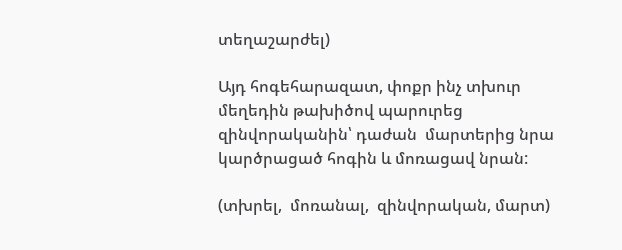տեղաշարժել)

Այդ հոգեհարազատ, փոքր ինչ տխուր մեղեդին թախիծով պարուրեց զինվորականին՝ դաժան  մարտերից նրա կարծրացած հոգին և մոռացավ նրան:

(տխրել,  մոռանալ,  զինվորական, մարտ)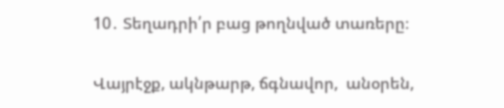10․ Տեղադրի՛ր բաց թողնված տառերը։

Վայրէջք, ակնթարթ, ճգնավոր,  անօրեն,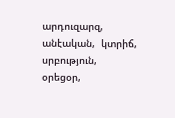արդուզարզ,  անէական,  կտրիճ,  սրբություն,  օրեցօր,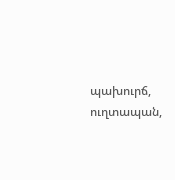պախուրճ,  ուղտապան,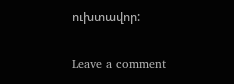ուխտավոր:

Leave a comment